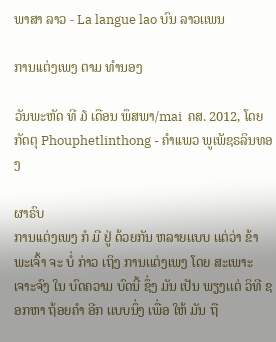ພາສາ ລາວ - La langue lao ບົນ ລາວເເພນ

ການເເຕ່ງເພງ ຕາມ ທໍານອງ

ວັນພະຫັດ ທີ ໓ ເດືອນ ພຶສພາ/mai  ຄສ. 2012, ໂດຍ ກັດຕຸ Phouphetlinthong - ຄໍາເເພວ ພູເພັຊຣລິນທອງ

ຜາຣົບ
ການເເຕ່ງເພງ ກໍ ມີ ຢູ່ ດ້ວຍກັນ ຫລາຍເເບບ ເເຕ່ວ່າ ຂ້າພະເຈົ້າ ຈະ ບໍ່ ກ່າວ ເຖິງ ການເເຕ່ງເພງ ໂດຍ ສະເພາະເຈາະຈົງ ໃນ ບົດຄວາມ ບົດນີ້ ຊຶ່ງ ມັນ ເປັນ ພຽງເເຕ່ ວິທີ ຊອກຫາ ຖ້ອຍຄໍາ ອີກ ເເບບນຶ່ງ ເພື່ອ ໃຫ້ ມັນ ຖື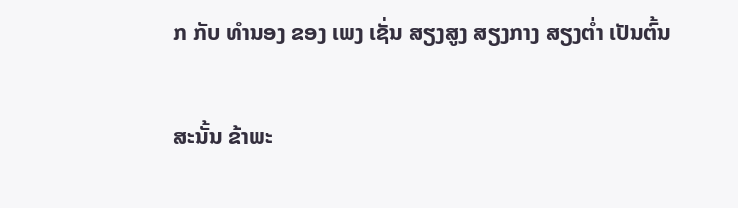ກ ກັບ ທໍານອງ ຂອງ ເພງ ເຊັ່ນ ສຽງສູງ ສຽງກາງ ສຽງຕໍ່າ ເປັນຕົ້ນ

ສະນັ້ນ ຂ້າພະ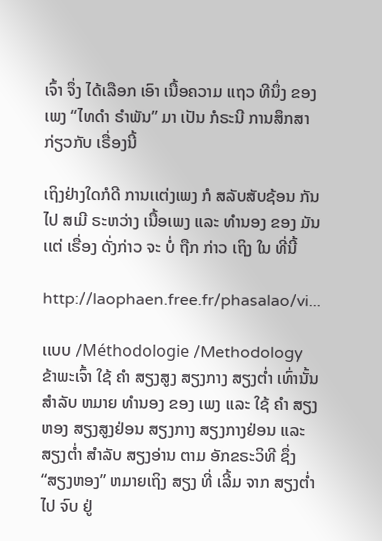ເຈົ້າ ຈຶ່ງ ໄດ້ເລືອກ ເອົາ ເນື້ອຄວາມ ເເຖວ ທີນຶ່ງ ຂອງ ເພງ “ໄທດໍາ ຣໍາພັນ” ມາ ເປັນ ກໍຣະນີ ການສຶກສາ ກ່ຽວກັບ ເຣື່ອງນີ້

ເຖິງຢ່າງໃດກໍດີ ການເເຕ່ງເພງ ກໍ ສລັບສັບຊ້ອນ ກັນໄປ ສເມີ ຣະຫວ່າງ ເນື້ອເພງ ເເລະ ທໍານອງ ຂອງ ມັນ ເເຕ່ ເຣື່ອງ ດັ່ງກ່າວ ຈະ ບໍ່ ຖືກ ກ່າວ ເຖິງ ໃນ ທີ່ນີ້

http://laophaen.free.fr/phasalao/vi...

ເເບບ /Méthodologie /Methodology
ຂ້າພະເຈົ້າ ໃຊ້ ຄໍາ ສຽງສູງ ສຽງກາງ ສຽງຕໍ່າ ເທົ່ານັ້ນ ສໍາລັບ ຫມາຍ ທໍານອງ ຂອງ ເພງ ເເລະ ໃຊ້ ຄໍາ ສຽງຫອງ ສຽງສູງຢ່ອນ ສຽງກາງ ສຽງກາງຢ່ອນ ເເລະ ສຽງຕໍ່າ ສໍາລັບ ສຽງອ່ານ ຕາມ ອັກຂຣະວິທີ ຊຶ່ງ “ສຽງຫອງ” ຫມາຍເຖິງ ສຽງ ທີ່ ເລີ້ມ ຈາກ ສຽງຕໍ່າ ໄປ ຈົບ ຢູ່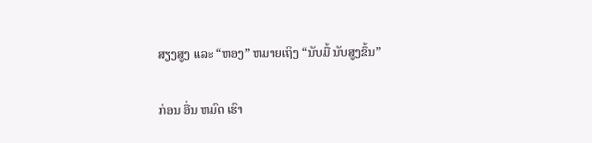ສຽງສູງ ເເລະ “ຫອງ” ຫມາຍເຖິງ “ນັບມື້ ນັບສູງຂຶ້ນ”

ກ່ອນ ອື່ນ ຫມົດ ເຮົາ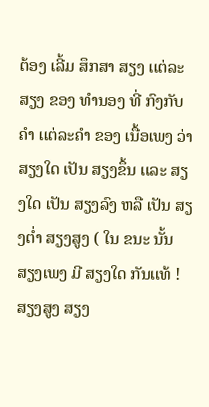ຕ້ອງ ເລີ້ມ ສຶກສາ ສຽງ ເເຕ່ລະສຽງ ຂອງ ທໍານອງ ທີ່ ກົງກັບ ຄໍາ ເເຕ່ລະຄໍາ ຂອງ ເນື້ອເພງ ວ່າ ສຽງໃດ ເປັນ ສຽງຂຶ້ນ ເເລະ ສຽງໃດ ເປັນ ສຽງລົງ ຫລື ເປັນ ສຽງຕໍ່າ ສຽງສູງ ( ໃນ ຂນະ ນັ້ນ ສຽງເພງ ມີ ສຽງໃດ ກັນເເທ້ ! ສຽງສູງ ສຽງ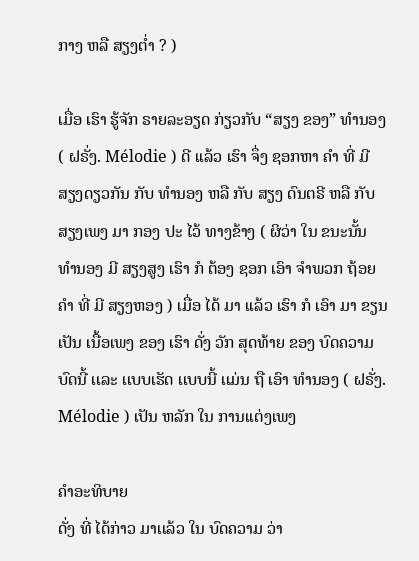ກາງ ຫລື ສຽງຕໍ່າ ? )

ເມື່ອ ເຮົາ ຮູ້ຈັກ ຣາຍລະອຽດ ກ່ຽວກັບ “ສຽງ ຂອງ” ທໍານອງ ( ຝຣັ່ງ. Mélodie ) ດີ ເເລ້ວ ເຮົາ ຈຶ່ງ ຊອກຫາ ຄໍາ ທີ່ ມີ ສຽງດຽວກັນ ກັບ ທໍານອງ ຫລື ກັບ ສຽງ ດົນຕຣີ ຫລື ກັບ ສຽງເພງ ມາ ກອງ ປະ ໄວ້ ທາງຂ້າງ ( ຜິວ່າ ໃນ ຂນະນັ້ນ ທໍານອງ ມີ ສຽງສູງ ເຮົາ ກໍ ຕ້ອງ ຊອກ ເອົາ ຈໍາພວກ ຖ້ອຍຄໍາ ທີ່ ມີ ສຽງຫອງ ) ເມື່ອ ໄດ້ ມາ ເເລ້ວ ເຮົາ ກໍ ເອົາ ມາ ຂຽນ ເປັນ ເນື້ອເພງ ຂອງ ເຮົາ ດັ່ງ ວັກ ສຸດທ້າຍ ຂອງ ບົດຄວາມ ບົດນີ້ ເເລະ ເເບບເຮັດ ເເບບນີ້ ເເມ່ນ ຖື ເອົາ ທໍານອງ ( ຝຣັ່ງ. Mélodie ) ເປັນ ຫລັກ ໃນ ການເເຕ່ງເພງ

ຄໍາອະທິບາຍ
ດັ່ງ ທີ່ ໄດ້ກ່າວ ມາເເລ້ວ ໃນ ບົດຄວາມ ວ່າ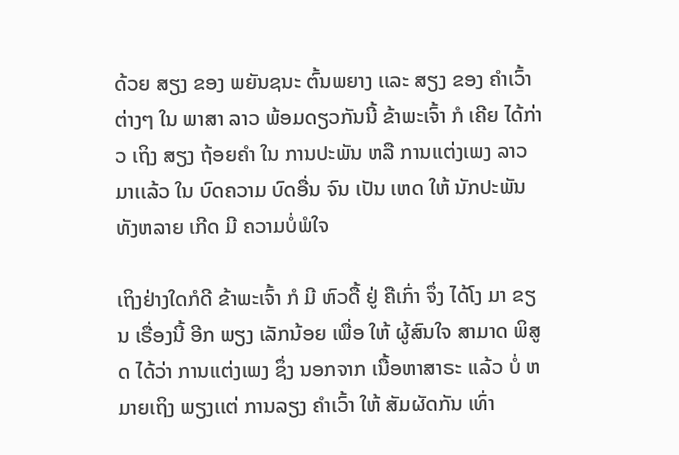ດ້ວຍ ສຽງ ຂອງ ພຍັນຊນະ ຕົ້ນພຍາງ ເເລະ ສຽງ ຂອງ ຄໍາເວົ້າ ຕ່າງໆ ໃນ ພາສາ ລາວ ພ້ອມດຽວກັນນີ້ ຂ້າພະເຈົ້າ ກໍ ເຄີຍ ໄດ້ກ່າວ ເຖິງ ສຽງ ຖ້ອຍຄໍາ ໃນ ການປະພັນ ຫລື ການເເຕ່ງເພງ ລາວ ມາເເລ້ວ ໃນ ບົດຄວາມ ບົດອື່ນ ຈົນ ເປັນ ເຫດ ໃຫ້ ນັກປະພັນ ທັງຫລາຍ ເກີດ ມີ ຄວາມບໍ່ພໍໃຈ

ເຖິງຢ່າງໃດກໍດີ ຂ້າພະເຈົ້າ ກໍ ມີ ຫົວດື້ ຢູ່ ຄືເກົ່າ ຈຶ່ງ ໄດ້ໂງ ມາ ຂຽນ ເຣື່ອງນີ້ ອີກ ພຽງ ເລັກນ້ອຍ ເພື່ອ ໃຫ້ ຜູ້ສົນໃຈ ສາມາດ ພິສູດ ໄດ້ວ່າ ການເເຕ່ງເພງ ຊຶ່ງ ນອກຈາກ ເນື້ອຫາສາຣະ ເເລ້ວ ບໍ່ ຫມາຍເຖິງ ພຽງເເຕ່ ການລຽງ ຄໍາເວົ້າ ໃຫ້ ສັມຜັດກັນ ເທົ່າ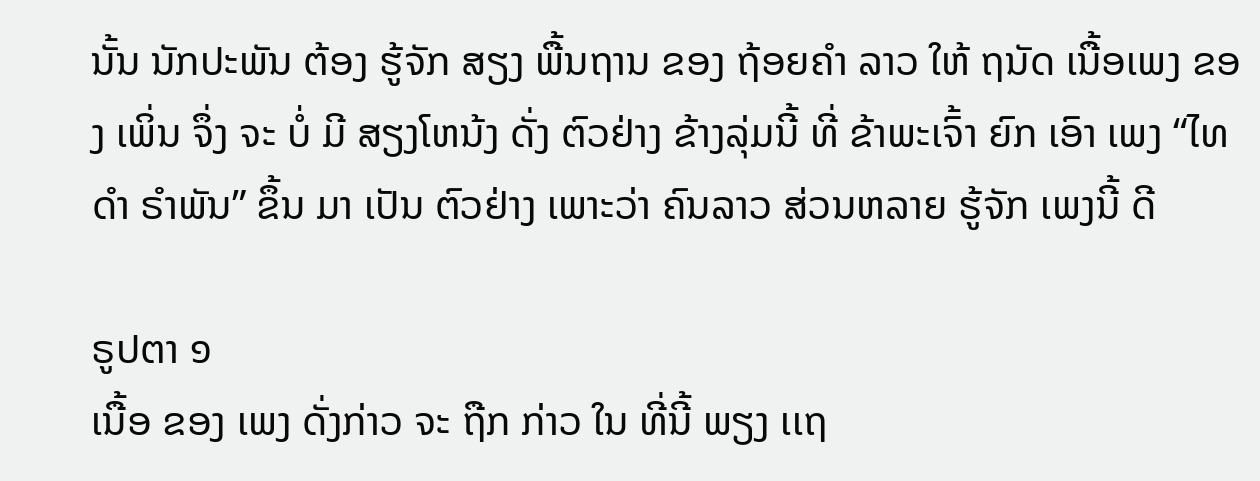ນັ້ນ ນັກປະພັນ ຕ້ອງ ຮູ້ຈັກ ສຽງ ພື້ນຖານ ຂອງ ຖ້ອຍຄໍາ ລາວ ໃຫ້ ຖນັດ ເນື້ອເພງ ຂອງ ເພິ່ນ ຈຶ່ງ ຈະ ບໍ່ ມີ ສຽງໂຫນ້ງ ດັ່ງ ຕົວຢ່າງ ຂ້າງລຸ່ມນີ້ ທີ່ ຂ້າພະເຈົ້າ ຍົກ ເອົາ ເພງ “ໄທດໍາ ຣໍາພັນ” ຂຶ້ນ ມາ ເປັນ ຕົວຢ່າງ ເພາະວ່າ ຄົນລາວ ສ່ວນຫລາຍ ຮູ້ຈັກ ເພງນີ້ ດີ

ຣູປຕາ ໑
ເນື້ອ ຂອງ ເພງ ດັ່ງກ່າວ ຈະ ຖືກ ກ່າວ ໃນ ທີ່ນີ້ ພຽງ ເເຖ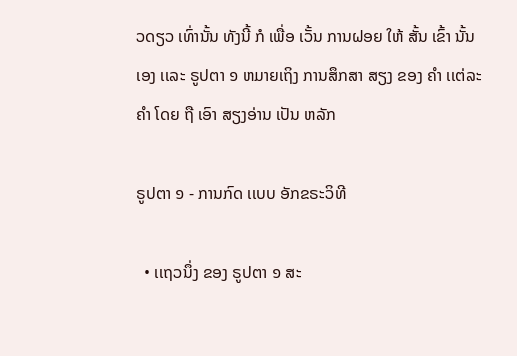ວດຽວ ເທົ່ານັ້ນ ທັງນີ້ ກໍ ເພື່ອ ເວັ້ນ ການຝອຍ ໃຫ້ ສັ້ນ ເຂົ້າ ນັ້ນເອງ ເເລະ ຣູປຕາ ໑ ຫມາຍເຖິງ ການສຶກສາ ສຽງ ຂອງ ຄໍາ ເເຕ່ລະຄໍາ ໂດຍ ຖື ເອົາ ສຽງອ່ານ ເປັນ ຫລັກ

ຣູປຕາ ໑ - ການກົດ ເເບບ ອັກຂຣະວິທີ

  • ເເຖວນຶ່ງ ຂອງ ຣູປຕາ ໑ ສະ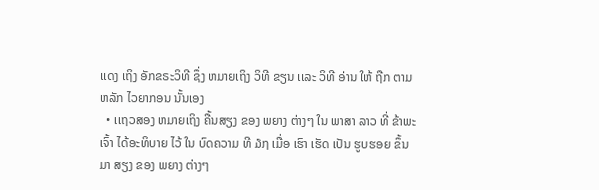ເເດງ ເຖິງ ອັກຂຣະວິທີ ຊຶ່ງ ຫມາຍເຖິງ ວິທີ ຂຽນ ເເລະ ວິທີ ອ່ານ ໃຫ້ ຖືກ ຕາມ ຫລັກ ໄວຍາກອນ ນັ້ນເອງ
  • ເເຖວສອງ ຫມາຍເຖິງ ຄື້ນສຽງ ຂອງ ພຍາງ ຕ່າງໆ ໃນ ພາສາ ລາວ ທີ່ ຂ້າພະເຈົ້າ ໄດ້ອະທິບາຍ ໄວ້ ໃນ ບົດຄວາມ ທີ ໓໗ ເມື່ອ ເຮົາ ເຮັດ ເປັນ ຮູບຮອຍ ຂຶ້ນ ມາ ສຽງ ຂອງ ພຍາງ ຕ່າງໆ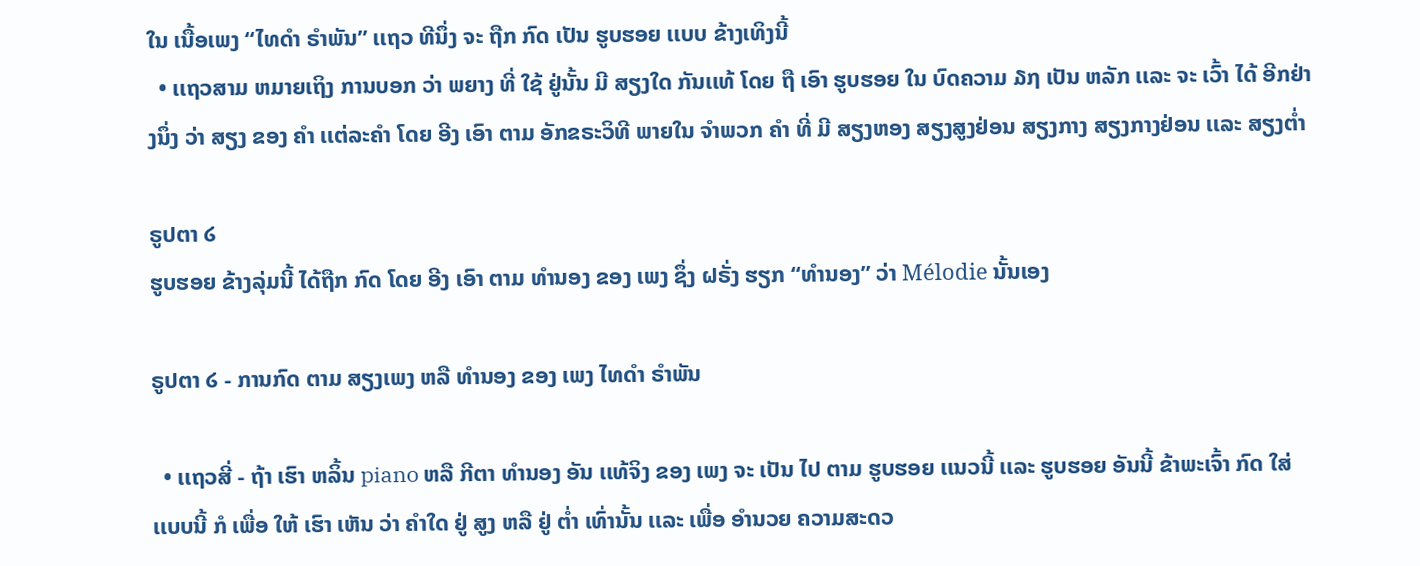ໃນ ເນື້ອເພງ “ໄທດໍາ ຣໍາພັນ” ເເຖວ ທີນຶ່ງ ຈະ ຖືກ ກົດ ເປັນ ຮູບຮອຍ ເເບບ ຂ້າງເທິງນີ້
  • ເເຖວສາມ ຫມາຍເຖິງ ການບອກ ວ່າ ພຍາງ ທີ່ ໃຊ້ ຢູ່ນັ້ນ ມີ ສຽງໃດ ກັນເເທ້ ໂດຍ ຖື ເອົາ ຮູບຮອຍ ໃນ ບົດຄວາມ ໓໗ ເປັນ ຫລັກ ເເລະ ຈະ ເວົ້າ ໄດ້ ອີກຢ່າງນຶ່ງ ວ່າ ສຽງ ຂອງ ຄໍາ ເເຕ່ລະຄໍາ ໂດຍ ອີງ ເອົາ ຕາມ ອັກຂຣະວິທີ ພາຍໃນ ຈໍາພວກ ຄໍາ ທີ່ ມີ ສຽງຫອງ ສຽງສູງຢ່ອນ ສຽງກາງ ສຽງກາງຢ່ອນ ເເລະ ສຽງຕໍ່າ

ຣູປຕາ ໒
ຮູບຮອຍ ຂ້າງລຸ່ມນີ້ ໄດ້ຖືກ ກົດ ໂດຍ ອີງ ເອົາ ຕາມ ທໍານອງ ຂອງ ເພງ ຊຶ່ງ ຝຣັ່ງ ຮຽກ “ທໍານອງ” ວ່າ Mélodie ນັ້ນເອງ

ຣູປຕາ ໒ - ການກົດ ຕາມ ສຽງເພງ ຫລື ທໍານອງ ຂອງ ເພງ ໄທດໍາ ຣໍາພັນ

  • ເເຖວສີ່ - ຖ້າ ເຮົາ ຫລິ້ນ piano ຫລື ກີຕາ ທໍານອງ ອັນ ເເທ້ຈິງ ຂອງ ເພງ ຈະ ເປັນ ໄປ ຕາມ ຮູບຮອຍ ເເນວນີ້ ເເລະ ຮູບຮອຍ ອັນນີ້ ຂ້າພະເຈົ້າ ກົດ ໃສ່ ເເບບນີ້ ກໍ ເພື່ອ ໃຫ້ ເຮົາ ເຫັນ ວ່າ ຄໍາໃດ ຢູ່ ສູງ ຫລື ຢູ່ ຕໍ່າ ເທົ່ານັ້ນ ເເລະ ເພື່ອ ອໍານວຍ ຄວາມສະດວ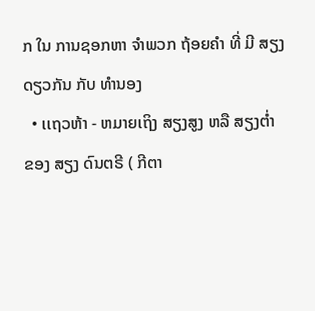ກ ໃນ ການຊອກຫາ ຈໍາພວກ ຖ້ອຍຄໍາ ທີ່ ມີ ສຽງດຽວກັນ ກັບ ທໍານອງ
  • ເເຖວຫ້າ - ຫມາຍເຖິງ ສຽງສູງ ຫລື ສຽງຕໍ່າ ຂອງ ສຽງ ດົນຕຣີ ( ກີຕາ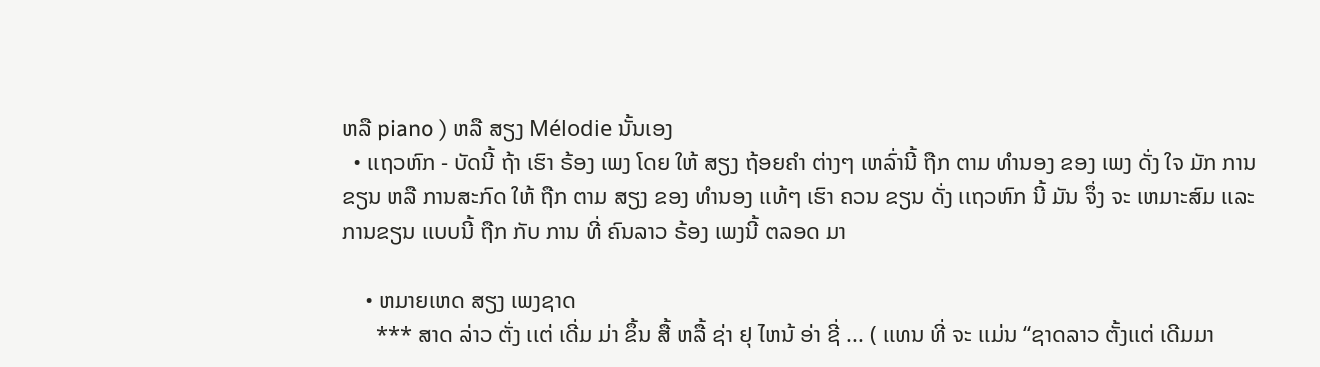ຫລື piano ) ຫລື ສຽງ Mélodie ນັ້ນເອງ
  • ເເຖວຫົກ - ບັດນີ້ ຖ້າ ເຮົາ ຣ້ອງ ເພງ ໂດຍ ໃຫ້ ສຽງ ຖ້ອຍຄໍາ ຕ່າງໆ ເຫລົ່ານີ້ ຖືກ ຕາມ ທໍານອງ ຂອງ ເພງ ດັ່ງ ໃຈ ມັກ ການຂຽນ ຫລື ການສະກົດ ໃຫ້ ຖືກ ຕາມ ສຽງ ຂອງ ທໍານອງ ເເທ້ໆ ເຮົາ ຄວນ ຂຽນ ດັ່ງ ເເຖວຫົກ ນີ້ ມັນ ຈຶ່ງ ຈະ ເຫມາະສົມ ເເລະ ການຂຽນ ເເບບນີ້ ຖືກ ກັບ ການ ທີ່ ຄົນລາວ ຣ້ອງ ເພງນີ້ ຕລອດ ມາ

    • ຫມາຍເຫດ ສຽງ ເພງຊາດ
      *** ສາດ ລ່າວ ຕັ່ງ ເເຕ່ ເດີ່ມ ມ່າ ຂຶ້ນ ສື້ ຫລື້ ຊ່າ ຢຸ ໄຫນ້ ອ່າ ຊີ່ ... ( ເເທນ ທີ່ ຈະ ເເມ່ນ “ຊາດລາວ ຕັ້ງເເຕ່ ເດີມມາ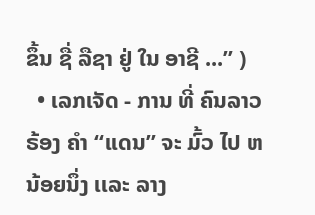ຂຶ້ນ ຊື່ ລືຊາ ຢູ່ ໃນ ອາຊີ ...” )
  • ເລກເຈັດ - ການ ທີ່ ຄົນລາວ ຣ້ອງ ຄໍາ “ເເດນ” ຈະ ມົ້ວ ໄປ ຫນ້ອຍນຶ່ງ ເເລະ ລາງ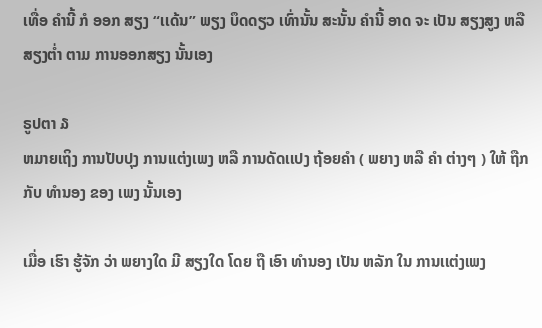ເທື່ອ ຄໍານີ້ ກໍ ອອກ ສຽງ “ເເດ້ນ” ພຽງ ບຶດດຽວ ເທົ່ານັ້ນ ສະນັ້ນ ຄໍານີ້ ອາດ ຈະ ເປັນ ສຽງສູງ ຫລື ສຽງຕໍ່າ ຕາມ ການອອກສຽງ ນັ້ນເອງ

ຣູປຕາ ໓
ຫມາຍເຖິງ ການປັບປຸງ ການເເຕ່ງເພງ ຫລື ການດັດເເປງ ຖ້ອຍຄໍາ ( ພຍາງ ຫລື ຄໍາ ຕ່າງໆ ) ໃຫ້ ຖືກ ກັບ ທໍານອງ ຂອງ ເພງ ນັ້ນເອງ

ເມື່ອ ເຮົາ ຮູ້ຈັກ ວ່າ ພຍາງໃດ ມີ ສຽງໃດ ໂດຍ ຖື ເອົາ ທໍານອງ ເປັນ ຫລັກ ໃນ ການເເຕ່ງເພງ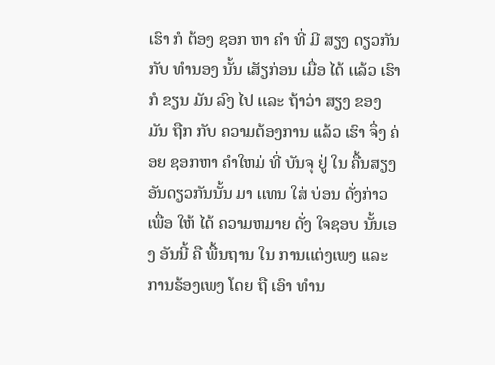ເຮົາ ກໍ ຕ້ອງ ຊອກ ຫາ ຄໍາ ທີ່ ມີ ສຽງ ດຽວກັນ ກັບ ທໍານອງ ນັ້ນ ເສັຽກ່ອນ ເມື່ອ ໄດ້ ເເລ້ວ ເຮົາ ກໍ ຂຽນ ມັນ ລົງ ໄປ ເເລະ ຖ້າວ່າ ສຽງ ຂອງ ມັນ ຖືກ ກັບ ຄວາມຕ້ອງການ ເເລ້ວ ເຮົາ ຈຶ່ງ ຄ່ອຍ ຊອກຫາ ຄໍາໃຫມ່ ທີ່ ບັນຈຸ ຢູ່ ໃນ ຄື້ນສຽງ ອັນດຽວກັນນັ້ນ ມາ ເເທນ ໃສ່ ບ່ອນ ດັ່ງກ່າວ ເພື່ອ ໃຫ້ ໄດ້ ຄວາມຫມາຍ ດັ່ງ ໃຈຊອບ ນັ້ນເອງ ອັນນີ້ ຄື ພື້ນຖານ ໃນ ການເເຕ່ງເພງ ເເລະ ການຣ້ອງເພງ ໂດຍ ຖື ເອົາ ທໍານ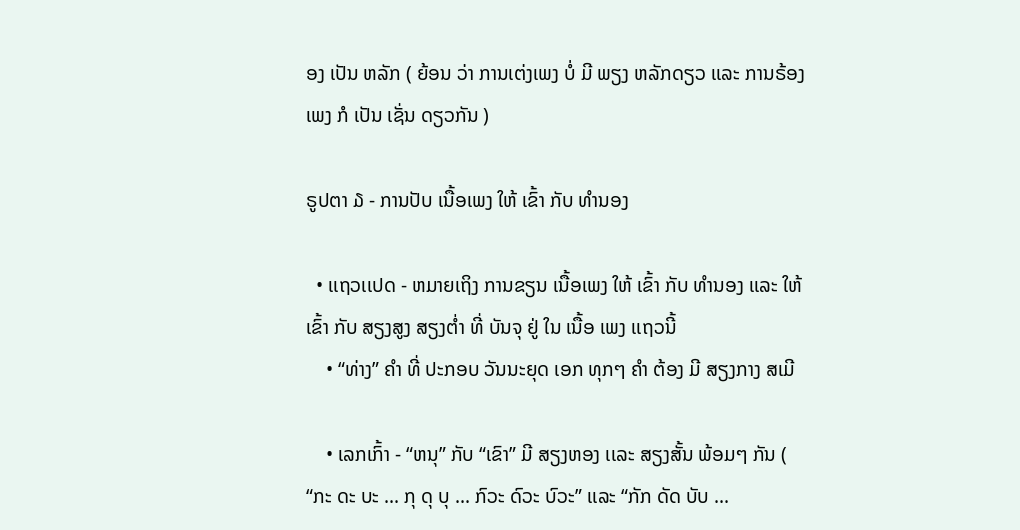ອງ ເປັນ ຫລັກ ( ຍ້ອນ ວ່າ ການເຕ່ງເພງ ບໍ່ ມີ ພຽງ ຫລັກດຽວ ເເລະ ການຣ້ອງເພງ ກໍ ເປັນ ເຊັ່ນ ດຽວກັນ )

ຣູປຕາ ໓ - ການປັບ ເນື້ອເພງ ໃຫ້ ເຂົ້າ ກັບ ທໍານອງ

  • ເເຖວເເປດ - ຫມາຍເຖິງ ການຂຽນ ເນື້ອເພງ ໃຫ້ ເຂົ້າ ກັບ ທໍານອງ ເເລະ ໃຫ້ ເຂົ້າ ກັບ ສຽງສູງ ສຽງຕໍ່າ ທີ່ ບັນຈຸ ຢູ່ ໃນ ເນື້ອ ເພງ ເເຖວນີ້
    • “ທ່າງ” ຄໍາ ທີ່ ປະກອບ ວັນນະຍຸດ ເອກ ທຸກໆ ຄໍາ ຕ້ອງ ມີ ສຽງກາງ ສເມີ

    • ເລກເກົ້າ - “ຫນຸ” ກັບ “ເຂົາ” ມີ ສຽງຫອງ ເເລະ ສຽງສັ້ນ ພ້ອມໆ ກັນ ( “ກະ ດະ ບະ ... ກຸ ດຸ ບຸ ... ກົວະ ດົວະ ບົວະ” ເເລະ “ກັກ ດັດ ບັບ ...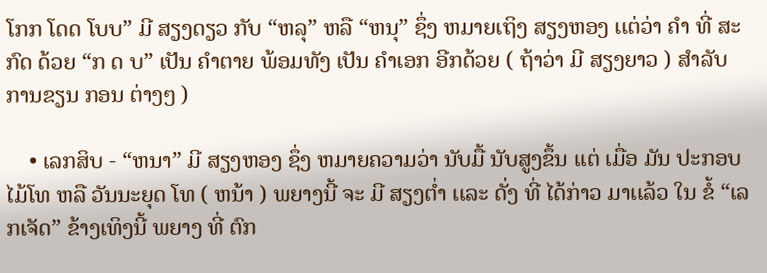ໂກກ ໂດດ ໂບບ” ມີ ສຽງດຽວ ກັບ “ຫລຸ” ຫລື “ຫນຸ” ຊຶ່ງ ຫມາຍເຖິງ ສຽງຫອງ ເເຕ່ວ່າ ຄໍາ ທີ່ ສະກົດ ດ້ວຍ “ກ ດ ບ” ເປັນ ຄໍາຕາຍ ພ້ອມທັງ ເປັນ ຄໍາເອກ ອີກດ້ວຍ ( ຖ້າວ່າ ມີ ສຽງຍາວ ) ສໍາລັບ ການຂຽນ ກອນ ຕ່າງໆ )

    • ເລກສິບ - “ຫນາ” ມີ ສຽງຫອງ ຊຶ່ງ ຫມາຍຄວາມວ່າ ນັບມື້ ນັບສູງຂຶ້ນ ເເຕ່ ເມື່ອ ມັນ ປະກອບ ໄມ້ໂທ ຫລື ວັນນະຍຸດ ໂທ ( ຫນ້າ ) ພຍາງນີ້ ຈະ ມີ ສຽງຕໍ່າ ເເລະ ດັ່ງ ທີ່ ໄດ້ກ່າວ ມາເເລ້ວ ໃນ ຂໍ້ “ເລກເຈັດ” ຂ້າງເທິງນີ້ ພຍາງ ທີ່ ຕົກ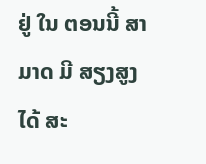ຢູ່ ໃນ ຕອນນີ້ ສາມາດ ມີ ສຽງສູງ ໄດ້ ສະ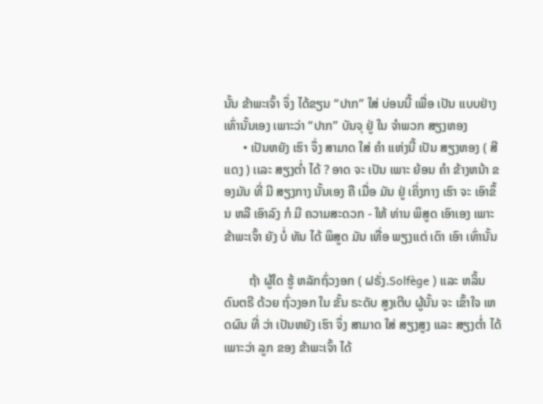ນັ້ນ ຂ້າພະເຈົ້າ ຈຶ່ງ ໄດ້ຂຽນ “ປາກ” ໃສ່ ບ່ອນນີ້ ເພື່ອ ເປັນ ເເບບຢ່າງ ເທົ່ານັ້ນເອງ ເພາະວ່າ “ປາກ” ບັນຈຸ ຢູ່ ໃນ ຈໍາພວກ ສຽງຫອງ
      • ເປັນຫຍັງ ເຮົາ ຈຶ່ງ ສາມາດ ໃສ່ ຄໍາ ເເຫ່ງນີ້ ເປັນ ສຽງຫອງ ( ສີເເດງ ) ເເລະ ສຽງຕໍ່າ ໄດ້ ? ອາດ ຈະ ເປັນ ເພາະ ຍ້ອນ ຄໍາ ຂ້າງຫນ້າ ຂອງມັນ ທີ່ ມີ ສຽງກາງ ນັ້ນເອງ ຄື ເມື່ອ ມັນ ຢູ່ ເຄິ່ງກາງ ເຮົາ ຈະ ເອົາຂຶ້ນ ຫລື ເອົາລົງ ກໍ ມີ ຄວາມສະດວກ - ໃຫ້ ທ່ານ ພິສູດ ເອົາເອງ ເພາະ ຂ້າພະເຈົ້າ ຍັງ ບໍ່ ທັນ ໄດ້ ພິສູດ ມັນ ເທື່ອ ພຽງເເຕ່ ເດົາ ເອົາ ເທົ່ານັ້ນ

        ຖ້າ ຜູ້ໃດ ຮູ້ ຫລັກຖົ່ວງອກ ( ຝຣັ່ງ.Solfège ) ເເລະ ຫລິ້ນ ດົນຕຣີ ດ້ວຍ ຖົ່ວງອກ ໃນ ຂັ້ນ ຣະດັບ ສູງເຕີບ ຜູ້ນັ້ນ ຈະ ເຂົ້າໃຈ ເຫດຜົນ ທີ່ ວ່າ ເປັນຫຍັງ ເຮົາ ຈຶ່ງ ສາມາດ ໃສ່ ສຽງສູງ ເເລະ ສຽງຕໍ່າ ໄດ້ ເພາະວ່າ ລູກ ຂອງ ຂ້າພະເຈົ້າ ໄດ້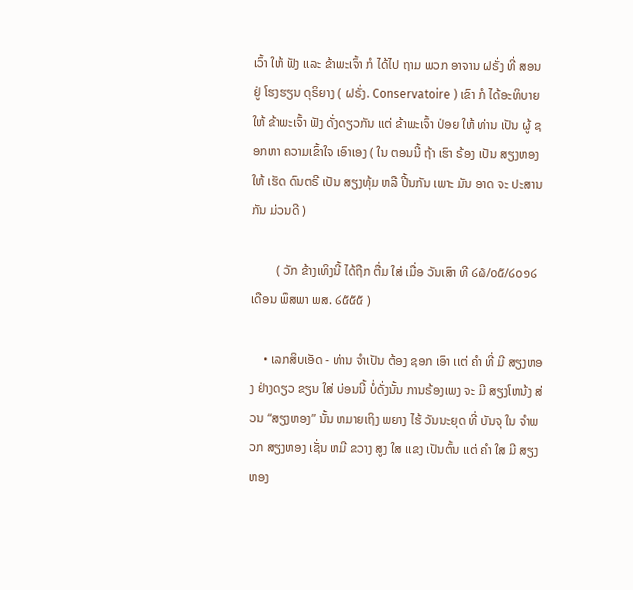ເວົ້າ ໃຫ້ ຟັງ ເເລະ ຂ້າພະເຈົ້າ ກໍ ໄດ້ໄປ ຖາມ ພວກ ອາຈານ ຝຣັ່ງ ທີ່ ສອນ ຢູ່ ໂຮງຮຽນ ດຸຣິຍາງ ( ຝຣັ່ງ. Conservatoire ) ເຂົາ ກໍ ໄດ້ອະທິບາຍ ໃຫ້ ຂ້າພະເຈົ້າ ຟັງ ດັ່ງດຽວກັນ ເເຕ່ ຂ້າພະເຈົ້າ ປ່ອຍ ໃຫ້ ທ່ານ ເປັນ ຜູ້ ຊອກຫາ ຄວາມເຂົ້າໃຈ ເອົາເອງ ( ໃນ ຕອນນີ້ ຖ້າ ເຮົາ ຣ້ອງ ເປັນ ສຽງຫອງ ໃຫ້ ເຮັດ ດົນຕຣີ ເປັນ ສຽງທຸ້ມ ຫລື ປີ້ນກັນ ເພາະ ມັນ ອາດ ຈະ ປະສານກັນ ມ່ວນດີ )

        ( ວັກ ຂ້າງເທິງນີ້ ໄດ້ຖືກ ຕື່ມ ໃສ່ ເມື່ອ ວັນເສົາ ທີ ໒໖/໐໕/໒໐໑໒ ເດືອນ ພຶສພາ ພສ. ໒໕໕໕ )

    • ເລກສິບເອັດ - ທ່ານ ຈໍາເປັນ ຕ້ອງ ຊອກ ເອົາ ເເຕ່ ຄໍາ ທີ່ ມີ ສຽງຫອງ ຢ່າງດຽວ ຂຽນ ໃສ່ ບ່ອນນີ້ ບໍ່ດັ່ງນັ້ນ ການຣ້ອງເພງ ຈະ ມີ ສຽງໂຫນ້ງ ສ່ວນ “ສຽງຫອງ” ນັ້ນ ຫມາຍເຖິງ ພຍາງ ໄຮ້ ວັນນະຍຸດ ທີ່ ບັນຈຸ ໃນ ຈໍາພວກ ສຽງຫອງ ເຊັ່ນ ຫມີ ຂວາງ ສູງ ໃສ ເເຂງ ເປັນຕົ້ນ ເເຕ່ ຄໍາ ໃສ ມີ ສຽງຫອງ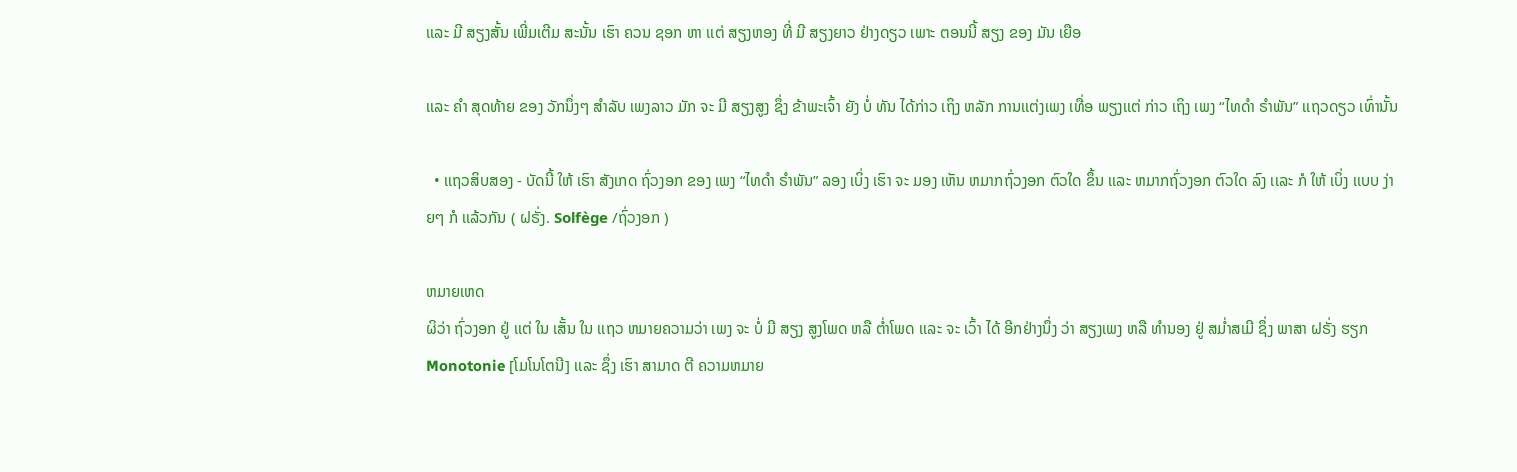ເເລະ ມີ ສຽງສັ້ນ ເພີ່ມເຕີມ ສະນັ້ນ ເຮົາ ຄວນ ຊອກ ຫາ ເເຕ່ ສຽງຫອງ ທີ່ ມີ ສຽງຍາວ ຢ່າງດຽວ ເພາະ ຕອນນີ້ ສຽງ ຂອງ ມັນ ເຍືອ

ເເລະ ຄໍາ ສຸດທ້າຍ ຂອງ ວັກນຶ່ງໆ ສໍາລັບ ເພງລາວ ມັກ ຈະ ມີ ສຽງສູງ ຊຶ່ງ ຂ້າພະເຈົ້າ ຍັງ ບໍ່ ທັນ ໄດ້ກ່າວ ເຖິງ ຫລັກ ການເເຕ່ງເພງ ເທື່ອ ພຽງເເຕ່ ກ່າວ ເຖິງ ເພງ “ໄທດໍາ ຣໍາພັນ” ເເຖວດຽວ ເທົ່ານັ້ນ

  • ເເຖວສິບສອງ - ບັດນີ້ ໃຫ້ ເຮົາ ສັງເກດ ຖົ່ວງອກ ຂອງ ເພງ “ໄທດໍາ ຣໍາພັນ” ລອງ ເບິ່ງ ເຮົາ ຈະ ມອງ ເຫັນ ຫມາກຖົ່ວງອກ ຕົວໃດ ຂຶ້ນ ເເລະ ຫມາກຖົ່ວງອກ ຕົວໃດ ລົງ ເເລະ ກໍ ໃຫ້ ເບິ່ງ ເເບບ ງ່າຍໆ ກໍ ເເລ້ວກັນ ( ຝຣັ່ງ. Solfège /ຖົ່ວງອກ )

ຫມາຍເຫດ
ຜິວ່າ ຖົ່ວງອກ ຢູ່ ເເຕ່ ໃນ ເສັ້ນ ໃນ ເເຖວ ຫມາຍຄວາມວ່າ ເພງ ຈະ ບໍ່ ມີ ສຽງ ສູງໂພດ ຫລື ຕໍ່າໂພດ ເເລະ ຈະ ເວົ້າ ໄດ້ ອີກຢ່າງນຶ່ງ ວ່າ ສຽງເພງ ຫລື ທໍານອງ ຢູ່ ສມໍ່າສເມີ ຊຶ່ງ ພາສາ ຝຣັ່ງ ຮຽກ Monotonie [ໂມໂນໂຕນີ] ເເລະ ຊຶ່ງ ເຮົາ ສາມາດ ຕີ ຄວາມຫມາຍ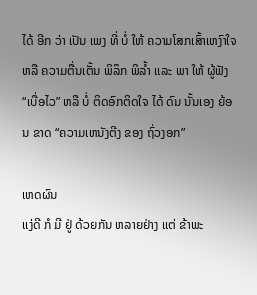ໄດ້ ອີກ ວ່າ ເປັນ ເພງ ທີ່ ບໍ່ ໃຫ້ ຄວາມໂສກເສົ້າເຫງົາໃຈ ຫລື ຄວາມຕື່ນເຕັ້ນ ພິລຶກ ພິລໍ້າ ເເລະ ພາ ໃຫ້ ຜູ້ຟັງ “ເບື່ອໄວ” ຫລື ບໍ່ ຕິດອົກຕິດໃຈ ໄດ້ ດົນ ນັ້ນເອງ ຍ້ອນ ຂາດ “ຄວາມເຫນັງຕີງ ຂອງ ຖົ່ວງອກ”

ເຫດຜົນ
ເເງ່ດີ ກໍ ມີ ຢູ່ ດ້ວຍກັນ ຫລາຍຢ່າງ ເເຕ່ ຂ້າພະ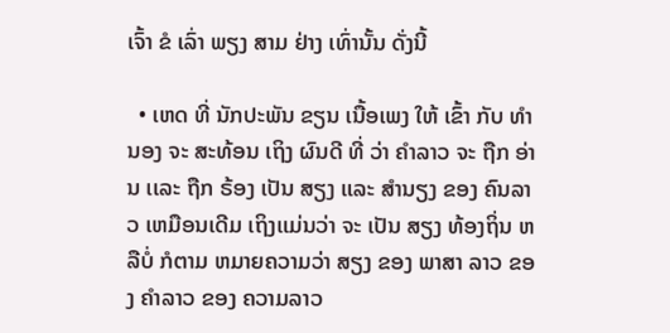ເຈົ້າ ຂໍ ເລົ່າ ພຽງ ສາມ ຢ່າງ ເທົ່ານັ້ນ ດັ່ງນີ້

  • ເຫດ ທີ່ ນັກປະພັນ ຂຽນ ເນື້ອເພງ ໃຫ້ ເຂົ້າ ກັບ ທໍານອງ ຈະ ສະທ້ອນ ເຖິງ ຜົນດີ ທີ່ ວ່າ ຄໍາລາວ ຈະ ຖືກ ອ່ານ ເເລະ ຖືກ ຣ້ອງ ເປັນ ສຽງ ເເລະ ສໍານຽງ ຂອງ ຄົນລາວ ເຫມືອນເດີມ ເຖິງເເມ່ນວ່າ ຈະ ເປັນ ສຽງ ທ້ອງຖິ່ນ ຫລືບໍ່ ກໍຕາມ ຫມາຍຄວາມວ່າ ສຽງ ຂອງ ພາສາ ລາວ ຂອງ ຄໍາລາວ ຂອງ ຄວາມລາວ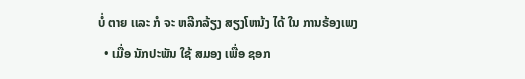ບໍ່ ຕາຍ ເເລະ ກໍ ຈະ ຫລີກລ້ຽງ ສຽງໂຫນ້ງ ໄດ້ ໃນ ການຣ້ອງເພງ
  • ເມື່ອ ນັກປະພັນ ໃຊ້ ສມອງ ເພື່ອ ຊອກ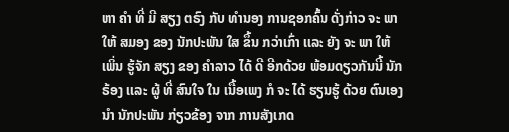ຫາ ຄໍາ ທີ່ ມີ ສຽງ ຕຣົງ ກັບ ທໍານອງ ການຊອກຄົ້ນ ດັ່ງກ່າວ ຈະ ພາ ໃຫ້ ສມອງ ຂອງ ນັກປະພັນ ໃສ ຂຶ້ນ ກວ່າເກົ່າ ເເລະ ຍັງ ຈະ ພາ ໃຫ້ ເພິ່ນ ຮູ້ຈັກ ສຽງ ຂອງ ຄໍາລາວ ໄດ້ ດີ ອີກດ້ວຍ ພ້ອມດຽວກັນນີ້ ນັກຣ້ອງ ເເລະ ຜູ້ ທີ່ ສົນໃຈ ໃນ ເນື້ອເພງ ກໍ ຈະ ໄດ້ ຮຽນຮູ້ ດ້ວຍ ຕົນເອງ ນໍາ ນັກປະພັນ ກ່ຽວຂ້ອງ ຈາກ ການສັງເກດ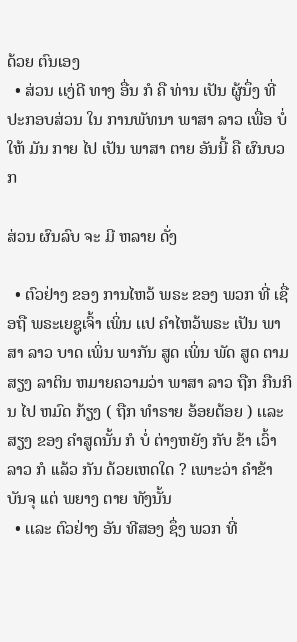ດ້ວຍ ຕົນເອງ
  • ສ່ວນ ເເງ່ດີ ທາງ ອື່ນ ກໍ ຄື ທ່ານ ເປັນ ຜູ້ນຶ່ງ ທີ່ ປະກອບສ່ວນ ໃນ ການພັທນາ ພາສາ ລາວ ເພື່ອ ບໍ່ ໃຫ້ ມັນ ກາຍ ໄປ ເປັນ ພາສາ ຕາຍ ອັນນີ້ ຄື ຜົນບວກ

ສ່ວນ ຜົນລົບ ຈະ ມີ ຫລາຍ ດັ່ງ

  • ຕົວຢ່າງ ຂອງ ການໄຫວ້ ພຣະ ຂອງ ພວກ ທີ່ ເຊື່ອຖື ພຣະເຍຊູເຈົ້າ ເພິ່ນ ເເປ ຄໍາໄຫວ້ພຣະ ເປັນ ພາສາ ລາວ ບາດ ເພິ່ນ ພາກັນ ສູດ ເພິ່ນ ພັດ ສູດ ຕາມ ສຽງ ລາຕິນ ຫມາຍຄວາມວ່າ ພາສາ ລາວ ຖືກ ກືນກິນ ໄປ ຫມົດ ກ້ຽງ ( ຖືກ ທໍາຣາຍ ອ້ອຍຕ້ອຍ ) ເເລະ ສຽງ ຂອງ ຄໍາສູດນັ້ນ ກໍ ບໍ່ ຕ່າງຫຍັງ ກັບ ຂ້າ ເວົ້າ ລາວ ກໍ ເເລ້ວ ກັນ ດ້ວຍເຫດໃດ ? ເພາະວ່າ ຄໍາຂ້າ ບັນຈຸ ເເຕ່ ພຍາງ ຕາຍ ທັງນັ້ນ
  • ເເລະ ຕົວຢ່າງ ອັນ ທີສອງ ຊຶ່ງ ພວກ ທີ່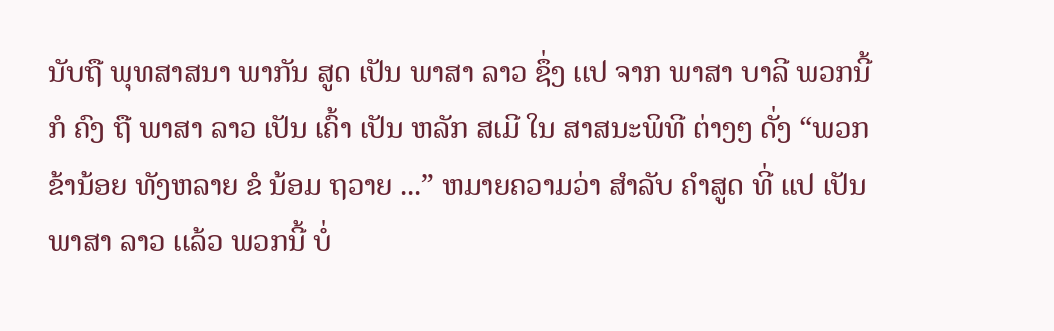ນັບຖື ພຸທສາສນາ ພາກັນ ສູດ ເປັນ ພາສາ ລາວ ຊຶ່ງ ເເປ ຈາກ ພາສາ ບາລີ ພວກນີ້ ກໍ ຄົງ ຖື ພາສາ ລາວ ເປັນ ເຄົ້າ ເປັນ ຫລັກ ສເມີ ໃນ ສາສນະພິທີ ຕ່າງໆ ດັ່ງ “ພວກຂ້ານ້ອຍ ທັງຫລາຍ ຂໍ ນ້ອມ ຖວາຍ ...” ຫມາຍຄວາມວ່າ ສໍາລັບ ຄໍາສູດ ທີ່ ເເປ ເປັນ ພາສາ ລາວ ເເລ້ວ ພວກນີ້ ບໍ່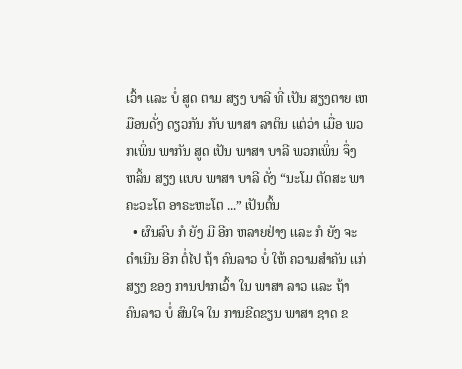ເວົ້າ ເເລະ ບໍ່ ສູດ ຕາມ ສຽງ ບາລີ ທີ່ ເປັນ ສຽງຕາຍ ເຫມືອນດັ່ງ ດຽວກັນ ກັບ ພາສາ ລາຕິນ ເເຕ່ວ່າ ເມື່ອ ພວກເພິ່ນ ພາກັນ ສູດ ເປັນ ພາສາ ບາລີ ພວກເພິ່ນ ຈຶ່ງ ຫລິ້ນ ສຽງ ເເບບ ພາສາ ບາລີ ດັ່ງ “ນະໂມ ຕັດສະ ພາຄະວະໂຕ ອາຣະຫະໂຕ ...” ເປັນຕົ້ນ
  • ຜົນລົບ ກໍ ຍັງ ມີ ອີກ ຫລາຍຢ່າງ ເເລະ ກໍ ຍັງ ຈະ ດໍາເນີນ ອີກ ຕໍ່ໄປ ຖ້າ ຄົນລາວ ບໍ່ ໃຫ້ ຄວາມສໍາຄັນ ເເກ່ ສຽງ ຂອງ ການປາກເວົ້າ ໃນ ພາສາ ລາວ ເເລະ ຖ້າ ຄົນລາວ ບໍ່ ສົນໃຈ ໃນ ການຂີດຂຽນ ພາສາ ຊາດ ຂ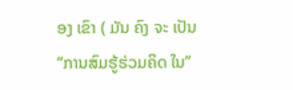ອງ ເຂົາ ( ມັນ ຄົງ ຈະ ເປັນ “ການສົມຮູ້ຮ່ວມຄິດ ໃນ”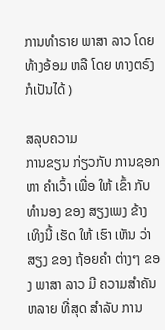ການທໍາຣາຍ ພາສາ ລາວ ໂດຍ ທ້າງອ້ອມ ຫລື ໂດຍ ທາງຕຣົງ ກໍເປັນໄດ້ )

ສລຸບຄວາມ
ການຂຽນ ກ່ຽວກັບ ການຊອກຫາ ຄໍາເວົ້າ ເພື່ອ ໃຫ້ ເຂົ້າ ກັບ ທໍານອງ ຂອງ ສຽງເພງ ຂ້າງເທິງນີ້ ເຮັດ ໃຫ້ ເຮົາ ເຫັນ ວ່າ ສຽງ ຂອງ ຖ້ອຍຄໍາ ຕ່າງໆ ຂອງ ພາສາ ລາວ ມີ ຄວາມສໍາຄັນ ຫລາຍ ທີ່ສຸດ ສໍາລັບ ການ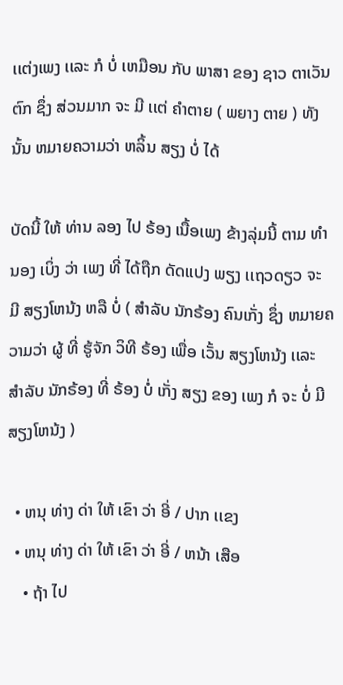ເເຕ່ງເພງ ເເລະ ກໍ ບໍ່ ເຫມືອນ ກັບ ພາສາ ຂອງ ຊາວ ຕາເວັນຕົກ ຊຶ່ງ ສ່ວນມາກ ຈະ ມີ ເເຕ່ ຄໍາຕາຍ ( ພຍາງ ຕາຍ ) ທັງນັ້ນ ຫມາຍຄວາມວ່າ ຫລິ້ນ ສຽງ ບໍ່ ໄດ້

ບັດນີ້ ໃຫ້ ທ່ານ ລອງ ໄປ ຣ້ອງ ເນື້ອເພງ ຂ້າງລຸ່ມນີ້ ຕາມ ທໍານອງ ເບິ່ງ ວ່າ ເພງ ທີ່ ໄດ້ຖືກ ດັດເເປງ ພຽງ ເເຖວດຽວ ຈະ ມີ ສຽງໂຫນ້ງ ຫລື ບໍ່ ( ສໍາລັບ ນັກຣ້ອງ ຄົນເກັ່ງ ຊຶ່ງ ຫມາຍຄວາມວ່າ ຜູ້ ທີ່ ຮູ້ຈັກ ວິທີ ຣ້ອງ ເພື່ອ ເວັ້ນ ສຽງໂຫນ້ງ ເເລະ ສໍາລັບ ນັກຣ້ອງ ທີ່ ຣ້ອງ ບໍ່ ເກັ່ງ ສຽງ ຂອງ ເພງ ກໍ ຈະ ບໍ່ ມີ ສຽງໂຫນ້ງ )

  • ຫນຸ ທ່າງ ດ່າ ໃຫ້ ເຂົາ ວ່າ ອີ່ / ປາກ ເເຂງ
  • ຫນຸ ທ່າງ ດ່າ ໃຫ້ ເຂົາ ວ່າ ອີ່ / ຫນ້າ ເສືອ
    • ຖ້າ ໄປ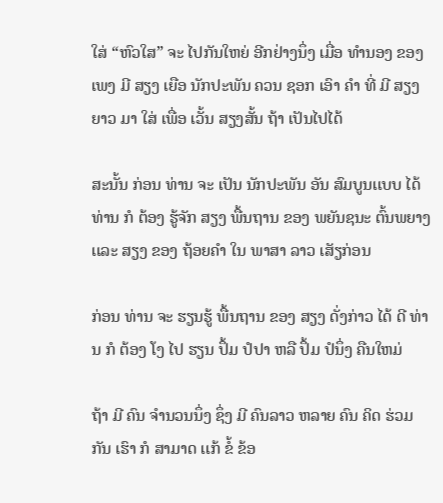ໃສ່ “ຫົວໃສ” ຈະ ໄປກັນໃຫຍ່ ອີກຢ່າງນຶ່ງ ເມື່ອ ທໍານອງ ຂອງ ເພງ ມີ ສຽງ ເຍືອ ນັກປະພັນ ຄວນ ຊອກ ເອົາ ຄໍາ ທີ່ ມີ ສຽງຍາວ ມາ ໃສ່ ເພື່ອ ເວັ້ນ ສຽງສັ້ນ ຖ້າ ເປັນໄປໄດ້

ສະນັ້ນ ກ່ອນ ທ່ານ ຈະ ເປັນ ນັກປະພັນ ອັນ ສົມບູນເເບບ ໄດ້ ທ່ານ ກໍ ຕ້ອງ ຮູ້ຈັກ ສຽງ ພື້ນຖານ ຂອງ ພຍັນຊນະ ຕົ້ນພຍາງ ເເລະ ສຽງ ຂອງ ຖ້ອຍຄໍາ ໃນ ພາສາ ລາວ ເສັຽກ່ອນ

ກ່ອນ ທ່ານ ຈະ ຮຽນຮູ້ ພື້ນຖານ ຂອງ ສຽງ ດັ່ງກ່າວ ໄດ້ ດີ ທ່ານ ກໍ ຕ້ອງ ໂງ ໄປ ຮຽນ ປຶ້ມ ປໍປາ ຫລື ປຶ້ມ ປໍນຶ່ງ ຄືນໃຫມ່

ຖ້າ ມີ ຄົນ ຈໍານວນນຶ່ງ ຊຶ່ງ ມີ ຄົນລາວ ຫລາຍ ຄົນ ຄິດ ຮ່ວມກັນ ເຮົາ ກໍ ສາມາດ ເເກ້ ຂໍ້ ຂ້ອ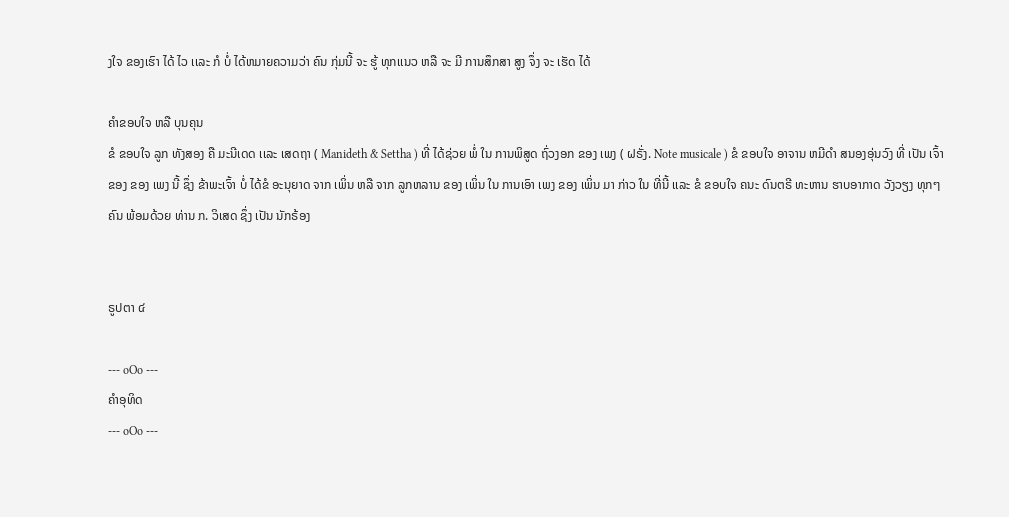ງໃຈ ຂອງເຮົາ ໄດ້ ໄວ ເເລະ ກໍ ບໍ່ ໄດ້ຫມາຍຄວາມວ່າ ຄົນ ກຸ່ມນີ້ ຈະ ຮູ້ ທຸກເເນວ ຫລື ຈະ ມີ ການສຶກສາ ສູງ ຈຶ່ງ ຈະ ເຮັດ ໄດ້

ຄໍາຂອບໃຈ ຫລື ບຸນຄຸນ
ຂໍ ຂອບໃຈ ລູກ ທັງສອງ ຄື ມະນີເດດ ເເລະ ເສດຖາ ( Manideth & Settha ) ທີ່ ໄດ້ຊ່ວຍ ພໍ່ ໃນ ການພິສູດ ຖົ່ວງອກ ຂອງ ເພງ ( ຝຣັ່ງ. Note musicale ) ຂໍ ຂອບໃຈ ອາຈານ ຫມີດໍາ ສນອງອຸ່ນວົງ ທີ່ ເປັນ ເຈົ້າຂອງ ຂອງ ເພງ ນີ້ ຊຶ່ງ ຂ້າພະເຈົ້າ ບໍ່ ໄດ້ຂໍ ອະນຸຍາດ ຈາກ ເພິ່ນ ຫລື ຈາກ ລູກຫລານ ຂອງ ເພິ່ນ ໃນ ການເອົາ ເພງ ຂອງ ເພິ່ນ ມາ ກ່າວ ໃນ ທີ່ນີ້ ເເລະ ຂໍ ຂອບໃຈ ຄນະ ດົນຕຣີ ທະຫານ ຮາບອາກາດ ວັງວຽງ ທຸກໆ ຄົນ ພ້ອມດ້ວຍ ທ່ານ ກ. ວິເສດ ຊຶ່ງ ເປັນ ນັກຣ້ອງ


ຣູປຕາ ໔

--- oOo ---
ຄໍາອຸທິດ
--- oOo ---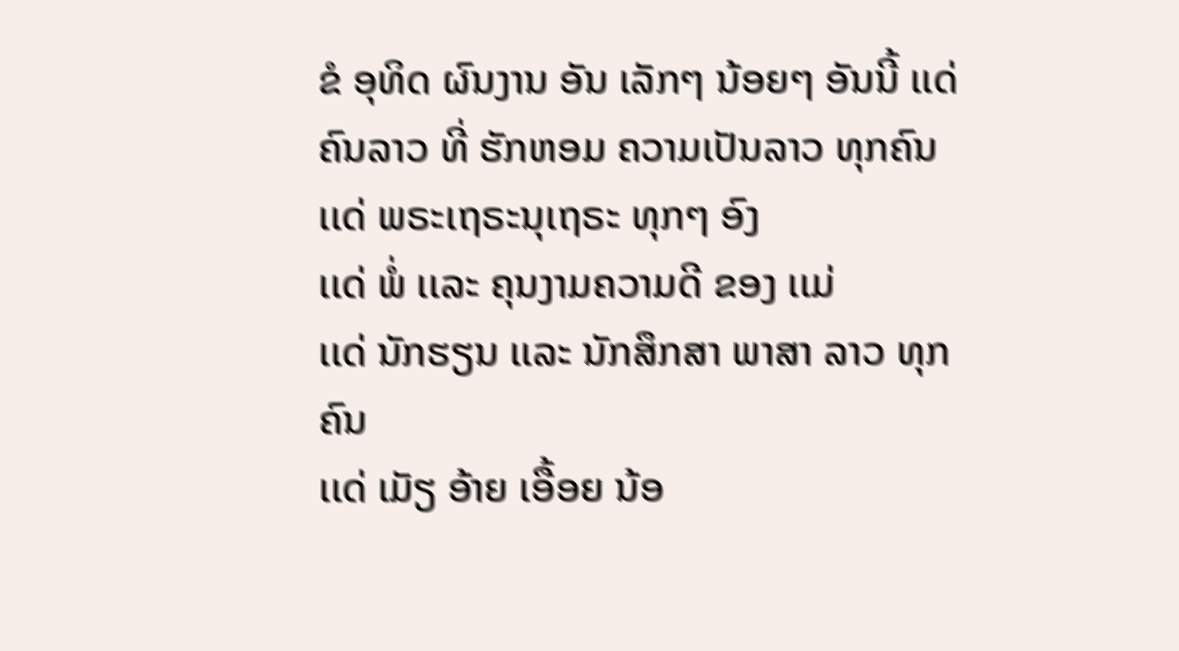ຂໍ ອຸທິດ ຜົນງານ ອັນ ເລັກໆ ນ້ອຍໆ ອັນນີ້ ເເດ່ ຄົນລາວ ທີ່ ຮັກຫອມ ຄວາມເປັນລາວ ທຸກຄົນ
ເເດ່ ພຣະເຖຣະນຸເຖຣະ ທຸກໆ ອົງ
ເເດ່ ພໍ່ ເເລະ ຄຸນງາມຄວາມດີ ຂອງ ເເມ່
ເເດ່ ນັກຮຽນ ເເລະ ນັກສຶກສາ ພາສາ ລາວ ທຸກຄົນ
ເເດ່ ເມັຽ ອ້າຍ ເອື້ອຍ ນ້ອ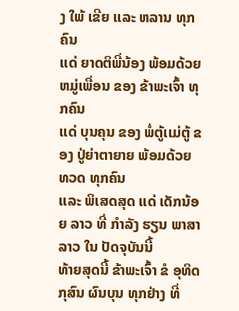ງ ໃພ້ ເຂີຍ ເເລະ ຫລານ ທຸກຄົນ
ເເດ່ ຍາດຕິພີ່ນ້ອງ ພ້ອມດ້ວຍ ຫມູ່ເພື່ອນ ຂອງ ຂ້າພະເຈົ້າ ທຸກຄົນ
ເເດ່ ບຸນຄຸນ ຂອງ ພໍ່ຕູ້ເເມ່ຕູ້ ຂອງ ປູ່ຍ່າຕາຍາຍ ພ້ອມດ້ວຍ ທວດ ທຸກຄົນ
ເເລະ ພິເສດສຸດ ເເດ່ ເດັກນ້ອຍ ລາວ ທີ່ ກໍາລັງ ຮຽນ ພາສາ ລາວ ໃນ ປັດຈຸບັນນີ້
ທ້າຍສຸດນີ້ ຂ້າພະເຈົ້າ ຂໍ ອຸທິດ ກຸສົນ ຜົນບຸນ ທຸກຢ່າງ ທີ່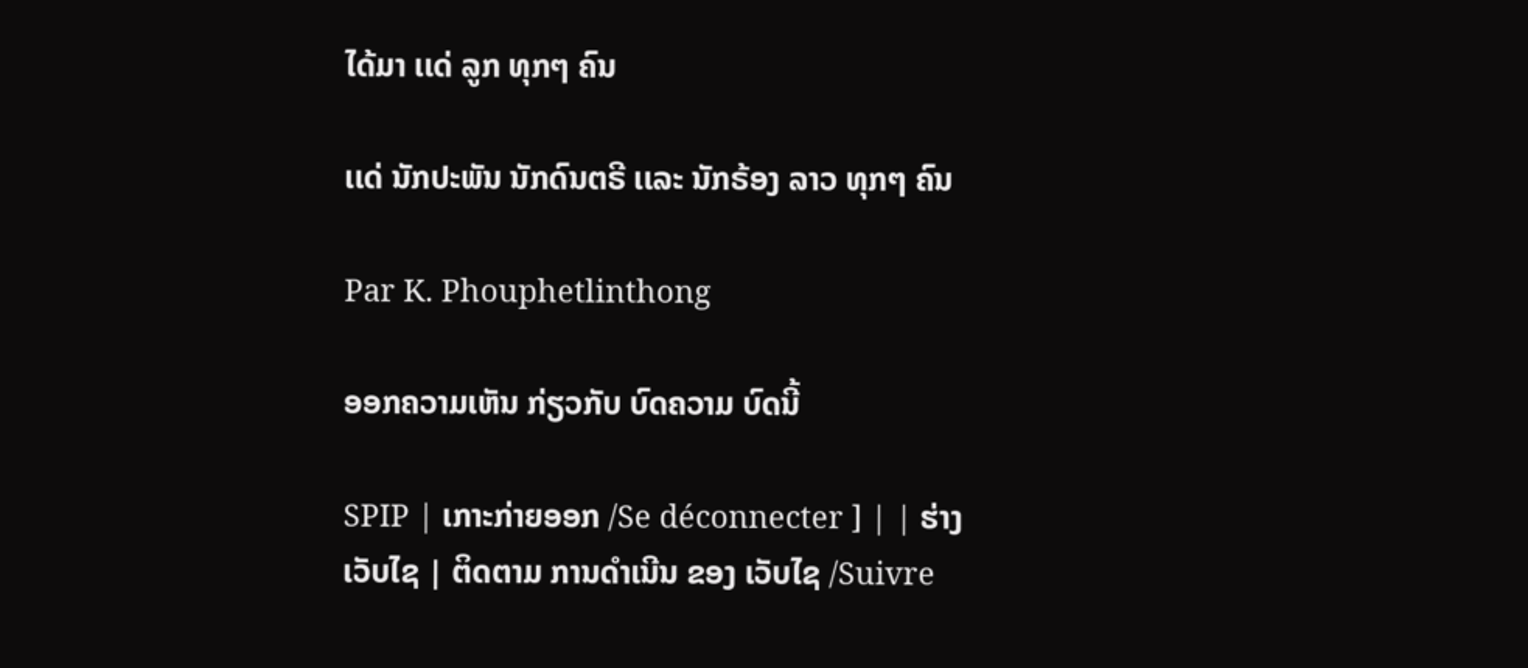ໄດ້ມາ ເເດ່ ລູກ ທຸກໆ ຄົນ

ເເດ່ ນັກປະພັນ ນັກດົນຕຣີ ເເລະ ນັກຣ້ອງ ລາວ ທຸກໆ ຄົນ

Par K. Phouphetlinthong

ອອກຄວາມເຫັນ ກ່ຽວກັບ ບົດຄວາມ ບົດນີ້

SPIP | ເກາະກ່າຍອອກ /Se déconnecter ] | | ຮ່າງ ເວັບໄຊ | ຕິດຕາມ ການດໍາເນີນ ຂອງ ເວັບໄຊ /Suivre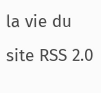la vie du site RSS 2.0